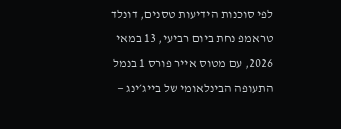לפי סוכנות הידיעות טסנים, דונלד טראמפ נחת ביום רביעי, 13 במאי 2026, עם מטוס אייר פורס 1 בנמל התעופה הבינלאומי של בייג׳ינג —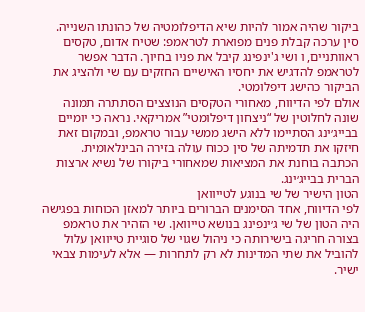ביקור שהיה אמור להיות שיא הדיפלומטיה של כהונתו השנייה.
סין ערכה קבלת פנים מפוארת לטראמפ: שטיח אדום, טקסים ראוותניים, ו ושי ג'ינפינג קיבל את פניו בחיוך. הדבר אפשר לטראמפ להדגיש את יחסיו האישיים החזקים עם שי ולהציג את הביקור כהישג דיפלומטי.
אולם לפי הדיווח, מאחורי הטקסים הנוצצים הסתתרה תמונה שונה לחלוטין של “ניצחון דיפלומטי” אמריקאי. נראה כי יומיים בבייג׳ינג הסתיימו ללא הישג ממשי עבור טראמפ, ובמקום זאת חיזקו את תדמיתה של סין ככוח עולה בזירה הבינלאומית.
הכתבה בוחנת את המציאות שמאחורי ביקורו של נשיא ארצות הברית בבייג׳ינג.
הטון הישיר של שי בנוגע לטייוואן
לפי הדיווח, אחד הסימנים הברורים ביותר למאזן הכוחות בפגישה היה הטון של שי ג׳ינפינג בנושא טייוואן. שי הזהיר את טראמפ בצורה חריגה בישירותה כי ניהול שגוי של סוגיית טייוואן עלול להוביל את שתי המדינות לא רק לתחרות — אלא לעימות צבאי ישיר.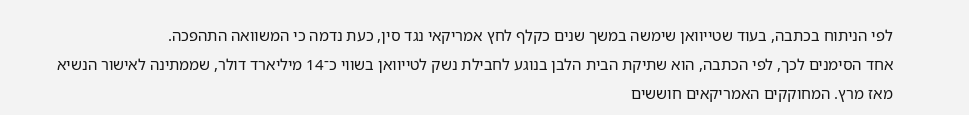לפי הניתוח בכתבה, בעוד שטייוואן שימשה במשך שנים כקלף לחץ אמריקאי נגד סין, כעת נדמה כי המשוואה התהפכה.
אחד הסימנים לכך, לפי הכתבה, הוא שתיקת הבית הלבן בנוגע לחבילת נשק לטייוואן בשווי כ־14 מיליארד דולר, שממתינה לאישור הנשיא מאז מרץ. המחוקקים האמריקאים חוששים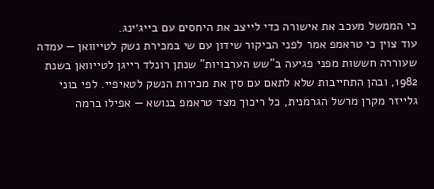כי הממשל מעכב את אישורה כדי לייצב את היחסים עם בייג׳ינג.
עוד צוין כי טראמפ אמר לפני הביקור שידון עם שי במכירת נשק לטייוואן — עמדה שעוררה חששות מפני פגיעה ב”שש הערבויות” שנתן רונלד רייגן לטייוואן בשנת 1982, ובהן התחייבות שלא לתאם עם סין את מכירות הנשק לטאיפיי. לפי בוני גלייזר מקרן מרשל הגרמנית, כל ריכוך מצד טראמפ בנושא — אפילו ברמה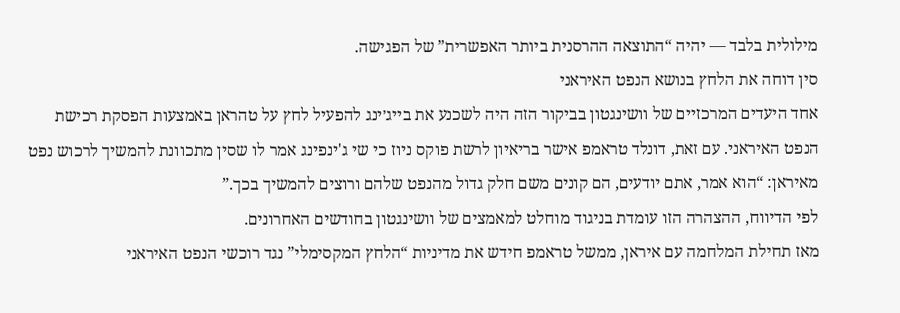מילולית בלבד — יהיה “התוצאה ההרסנית ביותר האפשרית” של הפגישה.
סין דוחה את הלחץ בנושא הנפט האיראני
אחד היעדים המרכזיים של וושינגטון בביקור הזה היה לשכנע את בייג׳ינג להפעיל לחץ על טהראן באמצעות הפסקת רכישת הנפט האיראני. עם זאת, דונלד טראמפ אישר בריאיון לרשת פוקס ניוז כי שי ג'ינפינג אמר לו שסין מתכוונת להמשיך לרכוש נפט מאיראן: “הוא אמר, אתם יודעים, הם קונים משם חלק גדול מהנפט שלהם ורוצים להמשיך בכך.”
לפי הדיווח, ההצהרה הזו עומדת בניגוד מוחלט למאמצים של וושינגטון בחודשים האחרונים.
מאז תחילת המלחמה עם איראן, ממשל טראמפ חידש את מדיניות “הלחץ המקסימלי” נגד רוכשי הנפט האיראני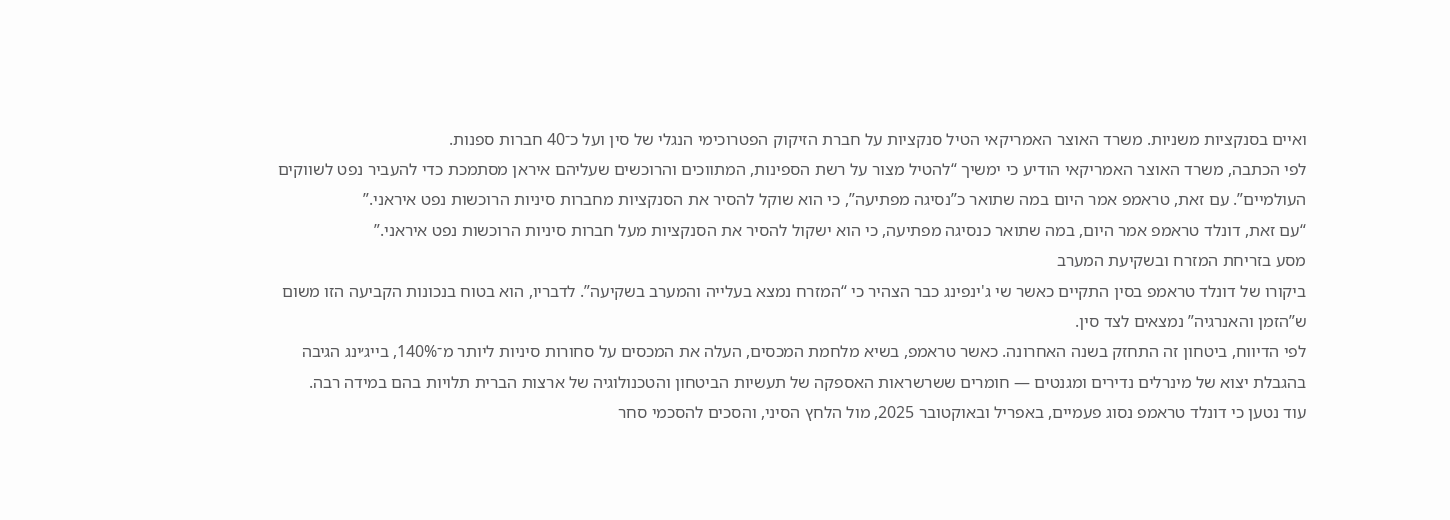ואיים בסנקציות משניות. משרד האוצר האמריקאי הטיל סנקציות על חברת הזיקוק הפטרוכימי הנגלי של סין ועל כ־40 חברות ספנות.
לפי הכתבה, משרד האוצר האמריקאי הודיע כי ימשיך “להטיל מצור על רשת הספינות, המתווכים והרוכשים שעליהם איראן מסתמכת כדי להעביר נפט לשווקים העולמיים”. עם זאת, טראמפ אמר היום במה שתואר כ”נסיגה מפתיעה”, כי הוא שוקל להסיר את הסנקציות מחברות סיניות הרוכשות נפט איראני.”
“עם זאת, דונלד טראמפ אמר היום, במה שתואר כנסיגה מפתיעה, כי הוא ישקול להסיר את הסנקציות מעל חברות סיניות הרוכשות נפט איראני.”
מסע בזריחת המזרח ובשקיעת המערב
ביקורו של דונלד טראמפ בסין התקיים כאשר שי ג'ינפינג כבר הצהיר כי “המזרח נמצא בעלייה והמערב בשקיעה”. לדבריו, הוא בטוח בנכונות הקביעה הזו משום ש”הזמן והאנרגיה” נמצאים לצד סין.
לפי הדיווח, ביטחון זה התחזק בשנה האחרונה. כאשר טראמפ, בשיא מלחמת המכסים, העלה את המכסים על סחורות סיניות ליותר מ־140%, בייג׳ינג הגיבה בהגבלת יצוא של מינרלים נדירים ומגנטים — חומרים ששרשראות האספקה של תעשיות הביטחון והטכנולוגיה של ארצות הברית תלויות בהם במידה רבה.
עוד נטען כי דונלד טראמפ נסוג פעמיים, באפריל ובאוקטובר 2025, מול הלחץ הסיני, והסכים להסכמי סחר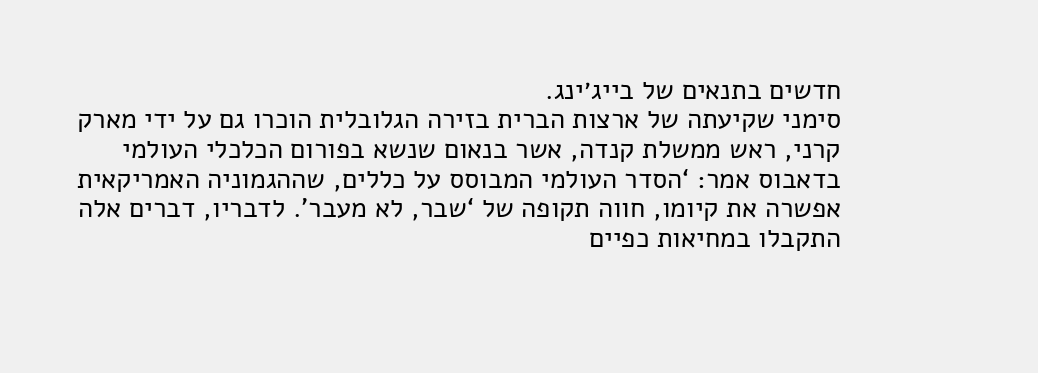חדשים בתנאים של בייג׳ינג.
סימני שקיעתה של ארצות הברית בזירה הגלובלית הוכרו גם על ידי מארק קרני, ראש ממשלת קנדה, אשר בנאום שנשא בפורום הכלכלי העולמי בדאבוס אמר: ‘הסדר העולמי המבוסס על כללים, שההגמוניה האמריקאית אפשרה את קיומו, חווה תקופה של ‘שבר, לא מעבר’. לדבריו, דברים אלה התקבלו במחיאות כפיים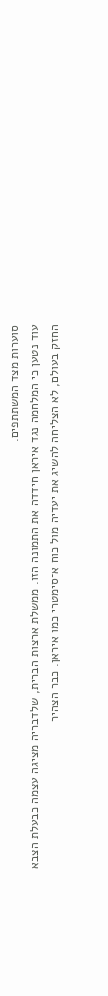סוערות מצד המשתתפים.
עוד נטען כי המלחמה נגד איראן חידדה את התמונה הזו. ממשלת ארצות הברית, שלדבריה מציגה עצמה כבעלת הצבא החזק בעולם, לא הצליחה להשיג את יעדיה מול כוח א־סימטרי כמו איראן. כבר הצהיר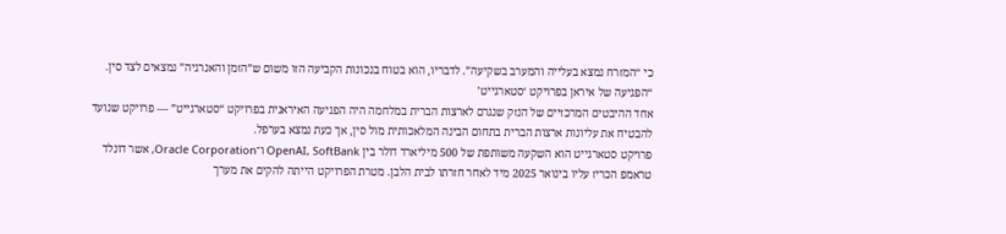כי “המזרח נמצא בעלייה והמערב בשקיעה”. לדבריו, הוא בטוח בנכונות הקביעה הזו משום ש”הזמן והאנרגיה” נמצאים לצד סין.
“הפגיעה של איראן בפרויקט ‘סטארגייט’
אחד ההיבטים המרכזיים של הנזק שנגרם לארצות הברית במלחמה היה הפגיעה האיראנית בפרויקט “סטארגייט” — פרויקט שנועד להבטיח את עליונות ארצות הברית בתחום הבינה המלאכותית מול סין, אך כעת נמצא בערפל.
פרויקט סטארגייט הוא השקעה משותפת של 500 מיליארד דולר בין OpenAI, SoftBank ו־Oracle Corporation, אשר דונלד טראמפ הכריז עליו בינואר 2025 מיד לאחר חזרתו לבית הלבן. מטרת הפרויקט הייתה להקים את מערך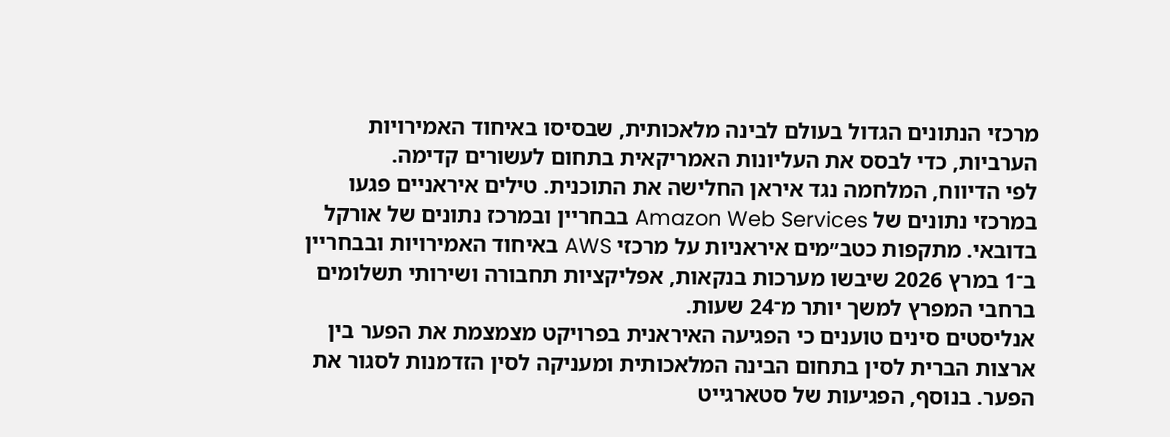מרכזי הנתונים הגדול בעולם לבינה מלאכותית, שבסיסו באיחוד האמירויות הערביות, כדי לבסס את העליונות האמריקאית בתחום לעשורים קדימה.
לפי הדיווח, המלחמה נגד איראן החלישה את התוכנית. טילים איראניים פגעו במרכזי נתונים של Amazon Web Services בבחריין ובמרכז נתונים של אורקל בדובאי. מתקפות כטב״מים איראניות על מרכזי AWS באיחוד האמירויות ובבחריין ב־1 במרץ 2026 שיבשו מערכות בנקאות, אפליקציות תחבורה ושירותי תשלומים ברחבי המפרץ למשך יותר מ־24 שעות.
אנליסטים סינים טוענים כי הפגיעה האיראנית בפרויקט מצמצמת את הפער בין ארצות הברית לסין בתחום הבינה המלאכותית ומעניקה לסין הזדמנות לסגור את הפער. בנוסף, הפגיעות של סטארגייט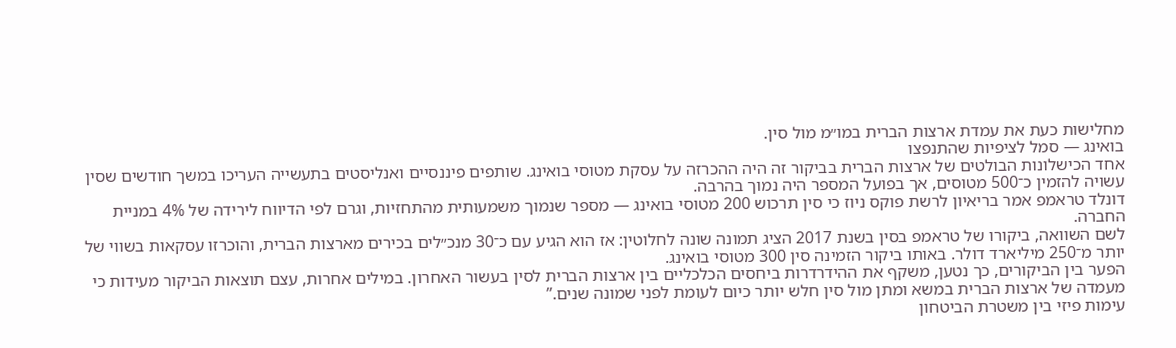מחלישות כעת את עמדת ארצות הברית במו״מ מול סין.
בואינג — סמל לציפיות שהתנפצו
אחד הכישלונות הבולטים של ארצות הברית בביקור זה היה ההכרזה על עסקת מטוסי בואינג. שותפים פיננסיים ואנליסטים בתעשייה העריכו במשך חודשים שסין עשויה להזמין כ־500 מטוסים, אך בפועל המספר היה נמוך בהרבה.
דונלד טראמפ אמר בריאיון לרשת פוקס ניוז כי סין תרכוש 200 מטוסי בואינג — מספר שנמוך משמעותית מהתחזיות, וגרם לפי הדיווח לירידה של 4% במניית החברה.
לשם השוואה, ביקורו של טראמפ בסין בשנת 2017 הציג תמונה שונה לחלוטין: אז הוא הגיע עם כ־30 מנכ״לים בכירים מארצות הברית, והוכרזו עסקאות בשווי של יותר מ־250 מיליארד דולר. באותו ביקור הזמינה סין 300 מטוסי בואינג.
הפער בין הביקורים, כך נטען, משקף את ההידרדרות ביחסים הכלכליים בין ארצות הברית לסין בעשור האחרון. במילים אחרות, עצם תוצאות הביקור מעידות כי מעמדה של ארצות הברית במשא ומתן מול סין חלש יותר כיום לעומת לפני שמונה שנים.”
עימות פיזי בין משטרת הביטחון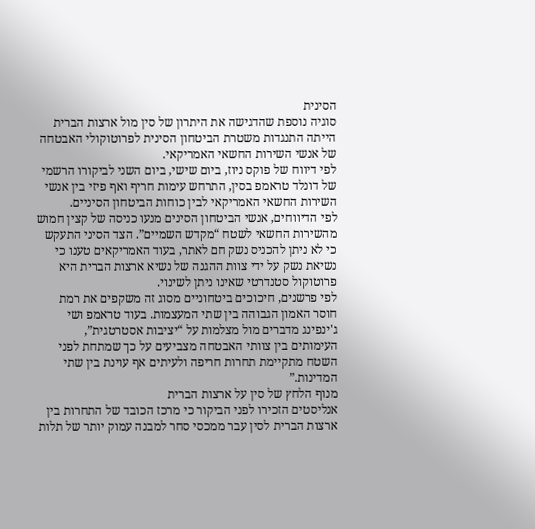הסינית
סוגיה נוספת שהדגישה את היתרון של סין מול ארצות הברית הייתה התנגדות משטרת הביטחון הסינית לפרוטוקולי האבטחה של אנשי השירות החשאי האמריקאי.
לפי דיווח של פוקס ניוז, ביום שישי, ביום השני לביקורו הרשמי של דונלד טראמפ בסין, התרחש עימות חריף ואף פיזי בין אנשי השירות החשאי האמריקאי לבין כוחות הביטחון הסיניים.
לפי הדיווחים, אנשי הביטחון הסינים מנעו כניסה של קצין חמוש מהשירות החשאי לשטח “מקדש השמיים”. הצד הסיני התעקש כי לא ניתן להכניס נשק חם לאתר, בעוד האמריקאים טענו כי נשיאת נשק על ידי צוות ההגנה של נשיא ארצות הברית היא פרוטוקול סטנדרטי שאינו ניתן לשינוי.
לפי פרשנים, חיכוכים ביטחוניים מסוג זה משקפים את רמת חוסר האמון הגבוהה בין שתי המעצמות. בעוד טראמפ ושי ג'ינפינג מדברים מול מצלמות על “יציבות אסטרטגית”, העימותים בין צוותי האבטחה מצביעים על כך שמתחת לפני השטח מתקיימת תחרות חריפה ולעיתים אף עוינת בין שתי המדינות.”
מנוף הלחץ של סין על ארצות הברית
אנליסטים הזכירו לפני הביקור כי מרכז הכובד של התחרות בין ארצות הברית לסין עבר ממכסי סחר למבנה עמוק יותר של תלות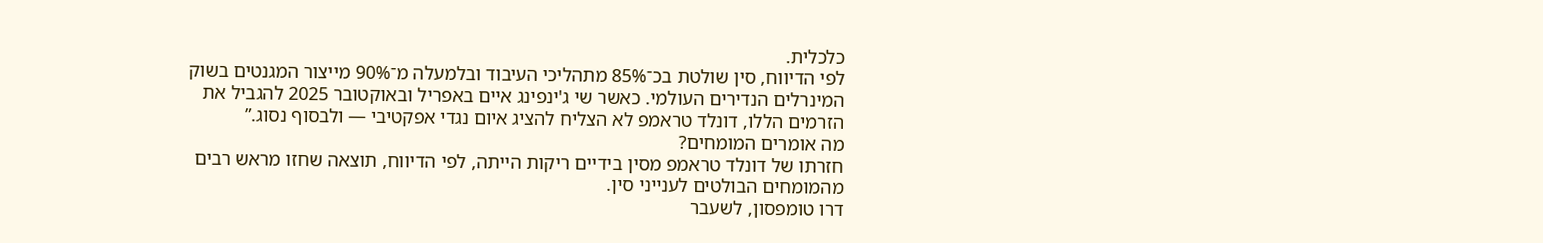כלכלית.
לפי הדיווח, סין שולטת בכ־85% מתהליכי העיבוד ובלמעלה מ־90% מייצור המגנטים בשוק המינרלים הנדירים העולמי. כאשר שי ג'ינפינג איים באפריל ובאוקטובר 2025 להגביל את הזרמים הללו, דונלד טראמפ לא הצליח להציג איום נגדי אפקטיבי — ולבסוף נסוג.”
מה אומרים המומחים?
חזרתו של דונלד טראמפ מסין בידיים ריקות הייתה, לפי הדיווח, תוצאה שחזו מראש רבים מהמומחים הבולטים לענייני סין.
דרו טומפסון, לשעבר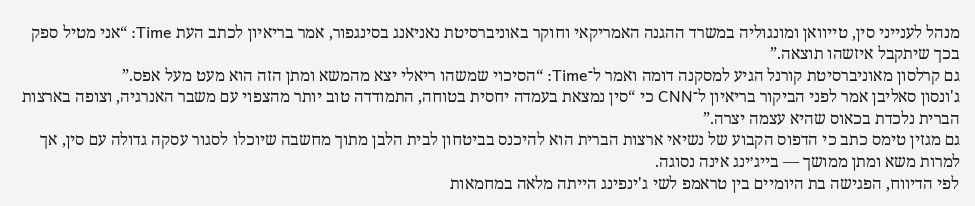מנהל לענייני סין, טייוואן ומונגוליה במשרד ההגנה האמריקאי וחוקר באוניברסיטת נאניאנג בסינגפור, אמר בריאיון לכתב העת Time: “אני מטיל ספק בכך שיתקבל איזשהו תוצאה.”
גם קרלסון מאוניברסיטת קורנל הגיע למסקנה דומה ואמר ל־Time: “הסיכוי שמשהו ריאלי יצא מהמשא ומתן הזה הוא מעט מעל אפס.”
ג'ונסון סאליבן אמר לפני הביקור בריאיון ל־CNN כי “סין נמצאת בעמדה יחסית בטוחה, התמודדה טוב יותר מהצפוי עם משבר האנרגיה, וצופה בארצות הברית נלכדת בכאוס שהיא עצמה יצרה.”
גם מגזין טימס כתב כי הדפוס הקבוע של נשיאי ארצות הברית הוא להיכנס בביטחון לבית הלבן מתוך מחשבה שיוכלו לסגור עסקה גדולה עם סין, אך למרות משא ומתן ממושך — בייג׳ינג אינה נסוגה.
לפי הדיווח, הפגישה בת היומיים בין טראמפ לשי ג'ינפינג הייתה מלאה במחמאות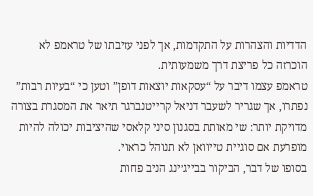הדדיות והצהרות על התקדמות, אך לפני עזיבתו של טראמפ לא הוכרזה כל פריצת דרך משמעותית.
טראמפ עצמו דיבר על “עסקאות יוצאות דופן” וטען כי “בעיות רבות” נפתרו, אך שגריר לשעבר דניאל קרייטנברגר תיאר את המסגרת בצורה מדויקת יותר: שי מאותת בסגנון סיני קלאסי שהיציבות יכולה להיות מופרעת אם סוגיית טייוואן לא תנוהל כראוי.
בסופו של דבר, הביקור בבייג׳ינג הניב פחות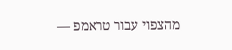מהצפוי עבור טראמפ —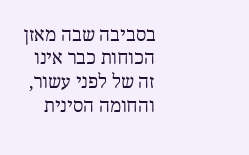בסביבה שבה מאזן הכוחות כבר אינו זה של לפני עשור, והחומה הסינית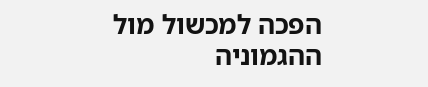הפכה למכשול מול ההגמוניה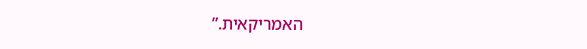האמריקאית.”